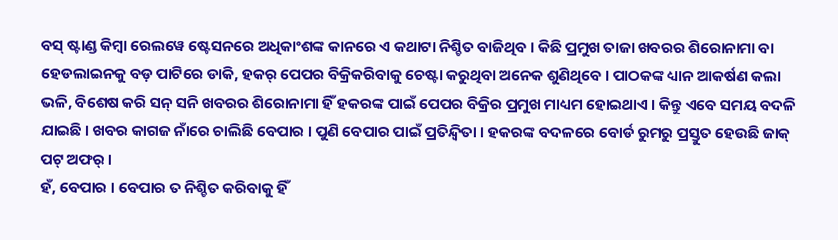ବସ୍ ଷ୍ଟାଣ୍ଡ କିମ୍ବା ରେଲୱେ ଷ୍ଟେସନରେ ଅଧିକାଂଶଙ୍କ କାନରେ ଏ କଥାଟା ନିଶ୍ଚିତ ବାଜିଥିବ । କିଛି ପ୍ରମୁଖ ତାଜା ଖବରର ଶିରୋନାମା ବା ହେଡଲାଇନକୁ ବଡ଼ ପାଟିରେ ଡାକି, ହକର୍ ପେପର ବିକ୍ରିକରିବାକୁ ଚେଷ୍ଟା କରୁଥିବା ଅନେକ ଶୁଣିଥିବେ । ପାଠକଙ୍କ ଧ୍ୟାନ ଆକର୍ଷଣ କଲା ଭଳି, ବିଶେଷ କରି ସନ୍ ସନି ଖବରର ଶିରୋନାମା ହିଁ ହକରଙ୍କ ପାଇଁ ପେପର ବିକ୍ରିର ପ୍ରମୁଖ ମାଧ୍ୟମ ହୋଇଥାଏ । କିନ୍ତୁ ଏବେ ସମୟ ବଦଳି ଯାଇଛି । ଖବର କାଗଜ ନାଁରେ ଚାଲିଛି ବେପାର । ପୁଣି ବେପାର ପାଇଁ ପ୍ରତିନ୍ଦ୍ୱିତା । ହକରଙ୍କ ବଦଳରେ ବୋର୍ଡ ରୁମରୁ ପ୍ରସ୍ତୁତ ହେଉଛି ଜାକ୍ ପଟ୍ ଅଫର୍ ।
ହଁ, ବେପାର । ବେପାର ତ ନିଶ୍ଚିତ କରିବାକୁ ହିଁ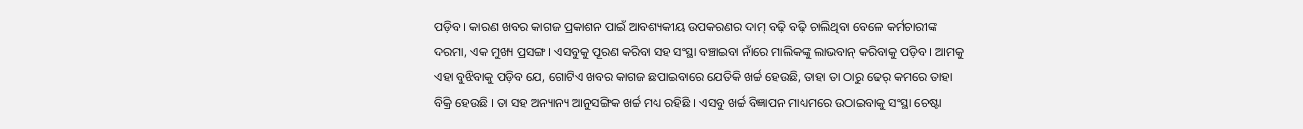ପଡ଼ିବ । କାରଣ ଖବର କାଗଜ ପ୍ରକାଶନ ପାଇଁ ଆବଶ୍ୟକୀୟ ଉପକରଣର ଦାମ୍ ବଢ଼ି ବଢ଼ି ଚାଲିଥିବା ବେଳେ କର୍ମଚାରୀଙ୍କ ଦରମା, ଏକ ମୁଖ୍ୟ ପ୍ରସଙ୍ଗ । ଏସବୁକୁ ପୂରଣ କରିବା ସହ ସଂସ୍ଥା ବଞ୍ଚାଇବା ନାଁରେ ମାଲିକଙ୍କୁ ଲାଭବାନ୍ କରିବାକୁ ପଡ଼ିବ । ଆମକୁ ଏହା ବୁଝିବାକୁ ପଡ଼ିବ ଯେ, ଗୋଟିଏ ଖବର କାଗଜ ଛପାଇବାରେ ଯେତିକି ଖର୍ଚ୍ଚ ହେଉଛି, ତାହା ତା ଠାରୁ ଢେର୍ କମରେ ତାହା ବିକ୍ରି ହେଉଛି । ତା ସହ ଅନ୍ୟାନ୍ୟ ଆନୁସଙ୍ଗିକ ଖର୍ଚ୍ଚ ମଧ୍ୟ ରହିଛି । ଏସବୁ ଖର୍ଚ୍ଚ ବିଜ୍ଞାପନ ମାଧ୍ୟମରେ ଉଠାଇବାକୁ ସଂସ୍ଥା ଚେଷ୍ଟା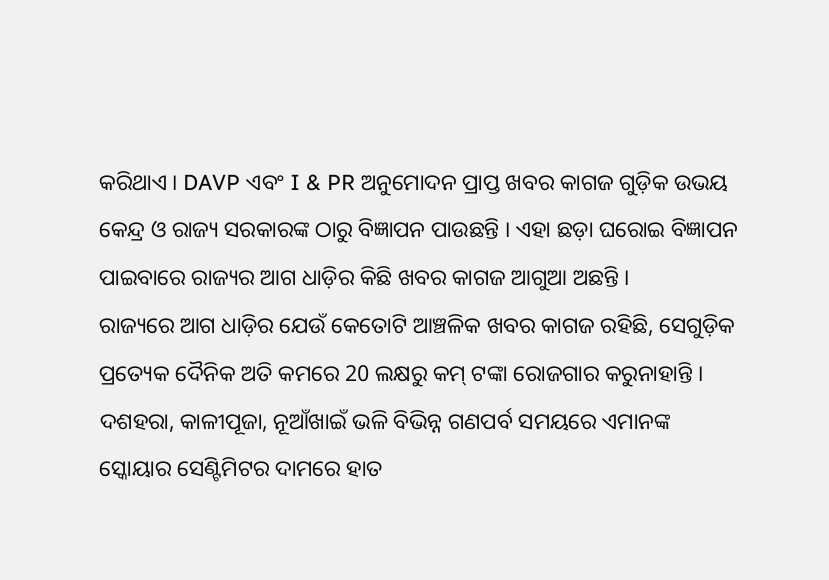କରିଥାଏ । DAVP ଏବଂ I & PR ଅନୁମୋଦନ ପ୍ରାପ୍ତ ଖବର କାଗଜ ଗୁଡ଼ିକ ଉଭୟ କେନ୍ଦ୍ର ଓ ରାଜ୍ୟ ସରକାରଙ୍କ ଠାରୁ ବିଜ୍ଞାପନ ପାଉଛନ୍ତି । ଏହା ଛଡ଼ା ଘରୋଇ ବିଜ୍ଞାପନ ପାଇବାରେ ରାଜ୍ୟର ଆଗ ଧାଡ଼ିର କିଛି ଖବର କାଗଜ ଆଗୁଆ ଅଛନ୍ତି ।
ରାଜ୍ୟରେ ଆଗ ଧାଡ଼ିର ଯେଉଁ କେତୋଟି ଆଞ୍ଚଳିକ ଖବର କାଗଜ ରହିଛି, ସେଗୁଡ଼ିକ ପ୍ରତ୍ୟେକ ଦୈନିକ ଅତି କମରେ 20 ଲକ୍ଷରୁ କମ୍ ଟଙ୍କା ରୋଜଗାର କରୁନାହାନ୍ତି । ଦଶହରା, କାଳୀପୂଜା, ନୂଆଁଖାଇଁ ଭଳି ବିଭିନ୍ନ ଗଣପର୍ବ ସମୟରେ ଏମାନଙ୍କ ସ୍କୋୟାର ସେଣ୍ଟିମିଟର ଦାମରେ ହାତ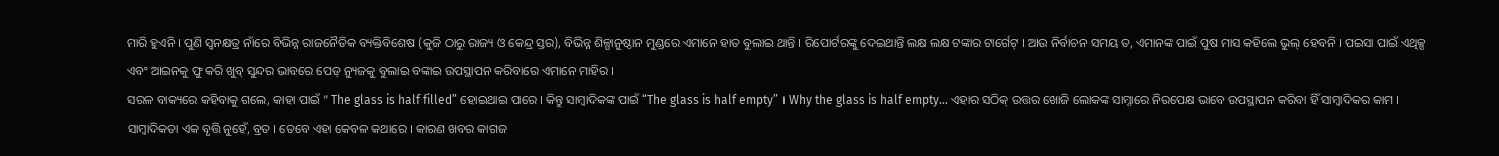ମାରି ହୁଏନି । ପୁଣି ସ୍ୱନକ୍ଷତ୍ର ନାଁରେ ବିଭିନ୍ନ ରାଜନୈତିକ ବ୍ୟକ୍ତିବିଶେଷ (କୁଜି ଠାରୁ ରାଜ୍ୟ ଓ କେନ୍ଦ୍ର ସ୍ତର), ବିଭିନ୍ନ ଶିଳ୍ପାନୁଷ୍ଠାନ ମୁଣ୍ଡରେ ଏମାନେ ହାତ ବୁଲାଇ ଥାନ୍ତି । ରିପୋର୍ଟରଙ୍କୁ ଦେଇଥାନ୍ତି ଲକ୍ଷ ଲକ୍ଷ ଟଙ୍କାର ଟାର୍ଗେଟ୍ । ଆଉ ନିର୍ବାଚନ ସମୟ ତ, ଏମାନଙ୍କ ପାଇଁ ପୁଷ ମାସ କହିଲେ ଭୁଲ୍ ହେବନି । ପଇସା ପାଇଁ ଏଥିକ୍ସ ଏବଂ ଆଇନକୁ ଫୁ କରି ଖୁବ୍ ସୁନ୍ଦର ଭାବରେ ପେଡ୍ ନ୍ୟୁଜକୁ ବୁଲାଇ ବଙ୍କାଇ ଉପସ୍ଥାପନ କରିବାରେ ଏମାନେ ମାହିର ।
ସରଳ ବାକ୍ୟରେ କହିବାକୁ ଗଲେ, କାହା ପାଇଁ “ The glass is half filled” ହୋଇଥାଇ ପାରେ । କିନ୍ତୁ ସାମ୍ବାଦିକଙ୍କ ପାଇଁ “The glass is half empty” । Why the glass is half empty… ଏହାର ସଠିକ୍ ଉତ୍ତର ଖୋଜି ଲୋକଙ୍କ ସାମ୍ନାରେ ନିରପେକ୍ଷ ଭାବେ ଉପସ୍ଥାପନ କରିବା ହିଁ ସାମ୍ବାଦିକର କାମ ।
ସାମ୍ବାଦିକତା ଏକ ବୃତ୍ତି ନୁହେଁ, ବ୍ରତ । ତେବେ ଏହା କେବଳ କଥାରେ । କାରଣ ଖବର କାଗଜ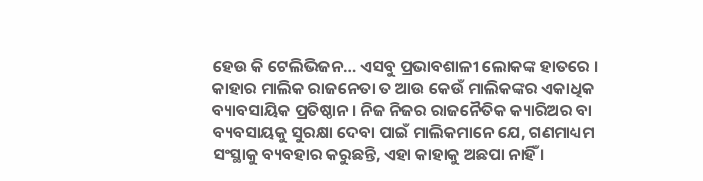ହେଉ କି ଟେଲିଭିଜନ… ଏସବୁ ପ୍ରଭାବଶାଳୀ ଲୋକଙ୍କ ହାତରେ । କାହାର ମାଲିକ ରାଜନେତା ତ ଆଉ କେଉଁ ମାଲିକଙ୍କର ଏକାଧିକ ବ୍ୟାବସାୟିକ ପ୍ରତିଷ୍ଠାନ । ନିଜ ନିଜର ରାଜନୈତିକ କ୍ୟାରିଅର ବା ବ୍ୟବସାୟକୁ ସୁରକ୍ଷା ଦେବା ପାଇଁ ମାଲିକମାନେ ଯେ, ଗଣମାଧ୍ୟମ ସଂସ୍ଥାକୁ ବ୍ୟବହାର କରୁଛନ୍ତି, ଏହା କାହାକୁ ଅଛପା ନାହିଁ ।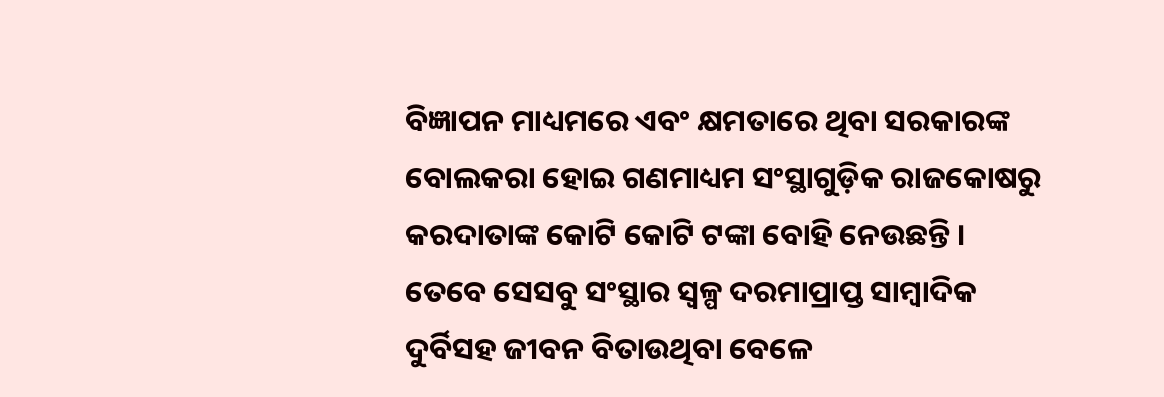ବିଜ୍ଞାପନ ମାଧ୍ୟମରେ ଏବଂ କ୍ଷମତାରେ ଥିବା ସରକାରଙ୍କ ବୋଲକରା ହୋଇ ଗଣମାଧ୍ୟମ ସଂସ୍ଥାଗୁଡ଼ିକ ରାଜକୋଷରୁ କରଦାତାଙ୍କ କୋଟି କୋଟି ଟଙ୍କା ବୋହି ନେଉଛନ୍ତି । ତେବେ ସେସବୁ ସଂସ୍ଥାର ସ୍ୱଳ୍ପ ଦରମାପ୍ରାପ୍ତ ସାମ୍ବାଦିକ ଦୁର୍ବିସହ ଜୀବନ ବିତାଉଥିବା ବେଳେ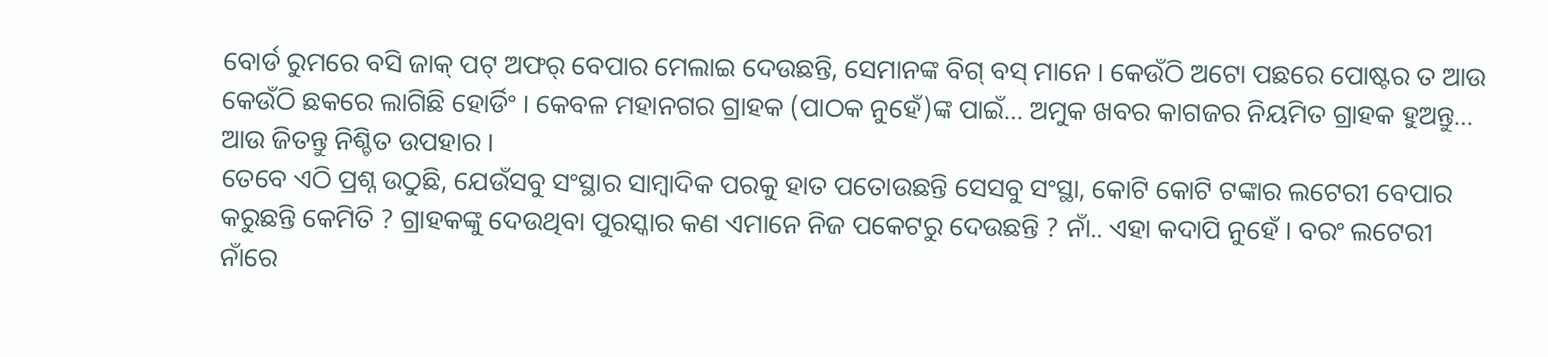ବୋର୍ଡ ରୁମରେ ବସି ଜାକ୍ ପଟ୍ ଅଫର୍ ବେପାର ମେଲାଇ ଦେଉଛନ୍ତି, ସେମାନଙ୍କ ବିଗ୍ ବସ୍ ମାନେ । କେଉଁଠି ଅଟୋ ପଛରେ ପୋଷ୍ଟର ତ ଆଉ କେଉଁଠି ଛକରେ ଲାଗିଛି ହୋର୍ଡିଂ । କେବଳ ମହାନଗର ଗ୍ରାହକ (ପାଠକ ନୁହେଁ)ଙ୍କ ପାଇଁ… ଅମୁକ ଖବର କାଗଜର ନିୟମିତ ଗ୍ରାହକ ହୁଅନ୍ତୁ… ଆଉ ଜିତନ୍ତୁ ନିଶ୍ଚିତ ଉପହାର ।
ତେବେ ଏଠି ପ୍ରଶ୍ନ ଉଠୁଛି, ଯେଉଁସବୁ ସଂସ୍ଥାର ସାମ୍ବାଦିକ ପରକୁ ହାତ ପତୋଉଛନ୍ତି ସେସବୁ ସଂସ୍ଥା, କୋଟି କୋଟି ଟଙ୍କାର ଲଟେରୀ ବେପାର କରୁଛନ୍ତି କେମିତି ? ଗ୍ରାହକଙ୍କୁ ଦେଉଥିବା ପୁରସ୍କାର କଣ ଏମାନେ ନିଜ ପକେଟରୁ ଦେଉଛନ୍ତି ? ନାଁ.. ଏହା କଦାପି ନୁହେଁ । ବରଂ ଲଟେରୀ ନାଁରେ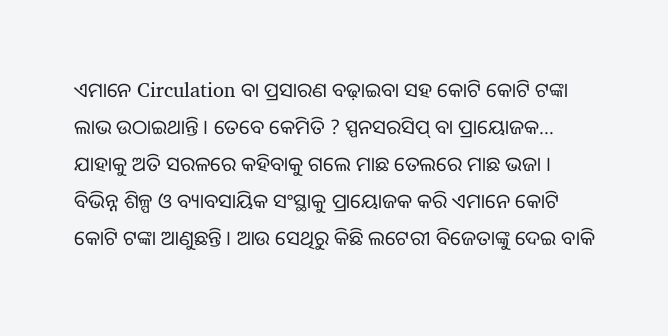ଏମାନେ Circulation ବା ପ୍ରସାରଣ ବଢ଼ାଇବା ସହ କୋଟି କୋଟି ଟଙ୍କା ଲାଭ ଉଠାଇଥାନ୍ତି । ତେବେ କେମିତି ? ସ୍ପନସରସିପ୍ ବା ପ୍ରାୟୋଜକ…
ଯାହାକୁ ଅତି ସରଳରେ କହିବାକୁ ଗଲେ ମାଛ ତେଲରେ ମାଛ ଭଜା । ବିଭିନ୍ନ ଶିଳ୍ପ ଓ ବ୍ୟାବସାୟିକ ସଂସ୍ଥାକୁ ପ୍ରାୟୋଜକ କରି ଏମାନେ କୋଟି କୋଟି ଟଙ୍କା ଆଣୁଛନ୍ତି । ଆଉ ସେଥିରୁ କିଛି ଲଟେରୀ ବିଜେତାଙ୍କୁ ଦେଇ ବାକି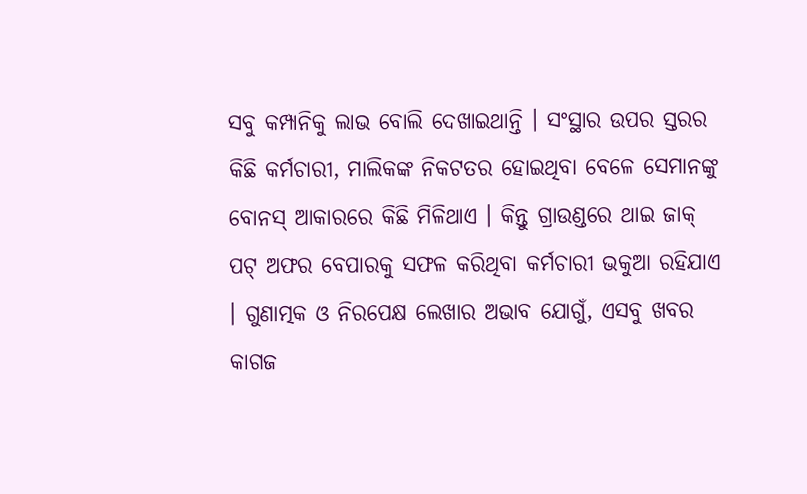ସବୁ କମ୍ପାନିକୁ ଲାଭ ବୋଲି ଦେଖାଇଥାନ୍ତି । ସଂସ୍ଥାର ଉପର ସ୍ତରର କିଛି କର୍ମଚାରୀ, ମାଲିକଙ୍କ ନିକଟତର ହୋଇଥିବା ବେଳେ ସେମାନଙ୍କୁ ବୋନସ୍ ଆକାରରେ କିଛି ମିଳିଥାଏ । କିନ୍ତୁ ଗ୍ରାଉଣ୍ଡରେ ଥାଇ ଜାକ୍ ପଟ୍ ଅଫର ବେପାରକୁ ସଫଳ କରିଥିବା କର୍ମଚାରୀ ଭକୁଆ ରହିଯାଏ । ଗୁଣାତ୍ମକ ଓ ନିରପେକ୍ଷ ଲେଖାର ଅଭାବ ଯୋଗୁଁ, ଏସବୁ ଖବର କାଗଜ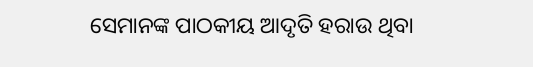ସେମାନଙ୍କ ପାଠକୀୟ ଆଦୃତି ହରାଉ ଥିବା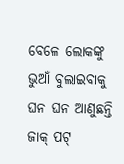ବେଳେ ଲୋକଙ୍କୁ ଭୁଆଁ ବୁଲାଇବାକୁ ଘନ ଘନ ଆଣୁଛନ୍ତି ଜାକ୍ ପଟ୍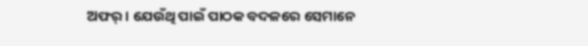ଅଫର୍ । ଯେଉଁଥି ପାଇଁ ପାଠକ ବଦଳରେ ସେମାନେ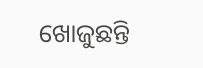ଖୋଜୁଛନ୍ତି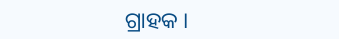ଗ୍ରାହକ ।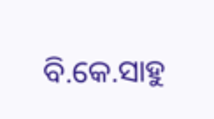ବି.କେ.ସାହୁ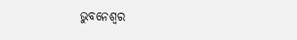ଭୁବନେଶ୍ୱର